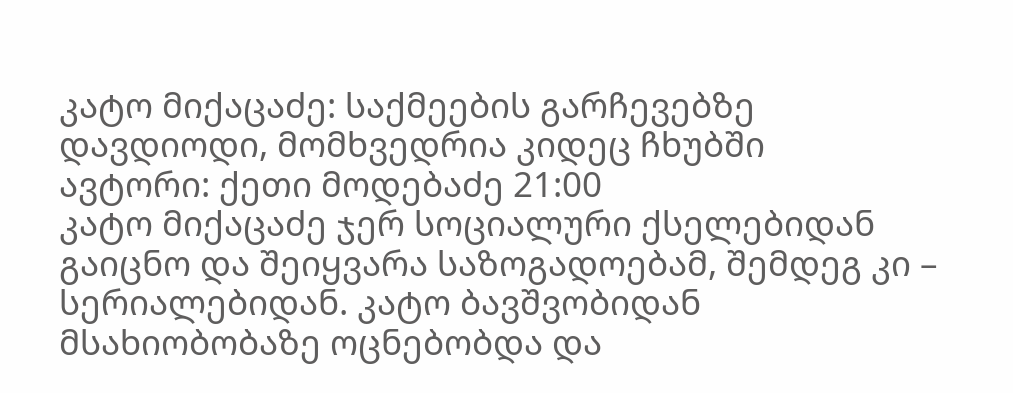კატო მიქაცაძე: საქმეების გარჩევებზე დავდიოდი, მომხვედრია კიდეც ჩხუბში
ავტორი: ქეთი მოდებაძე 21:00
კატო მიქაცაძე ჯერ სოციალური ქსელებიდან გაიცნო და შეიყვარა საზოგადოებამ, შემდეგ კი – სერიალებიდან. კატო ბავშვობიდან მსახიობობაზე ოცნებობდა და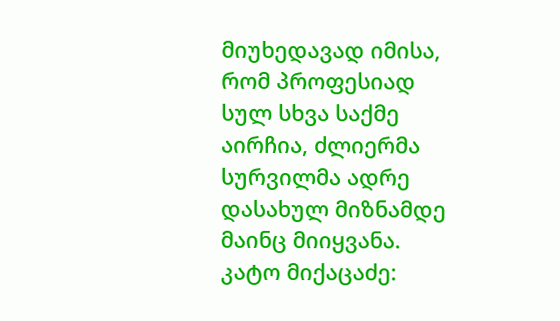მიუხედავად იმისა, რომ პროფესიად სულ სხვა საქმე აირჩია, ძლიერმა სურვილმა ადრე დასახულ მიზნამდე მაინც მიიყვანა.
კატო მიქაცაძე: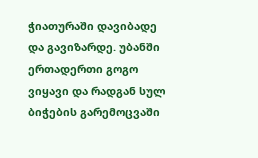ჭიათურაში დავიბადე და გავიზარდე. უბანში ერთადერთი გოგო ვიყავი და რადგან სულ ბიჭების გარემოცვაში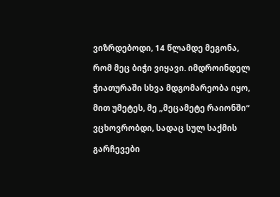ვიზრდებოდი, 14 წლამდე მეგონა, რომ მეც ბიჭი ვიყავი. იმდროინდელ ჭიათურაში სხვა მდგომარეობა იყო, მით უმეტეს, მე „მეცამეტე რაიონში“ ვცხოვრობდი, სადაც სულ საქმის გარჩევები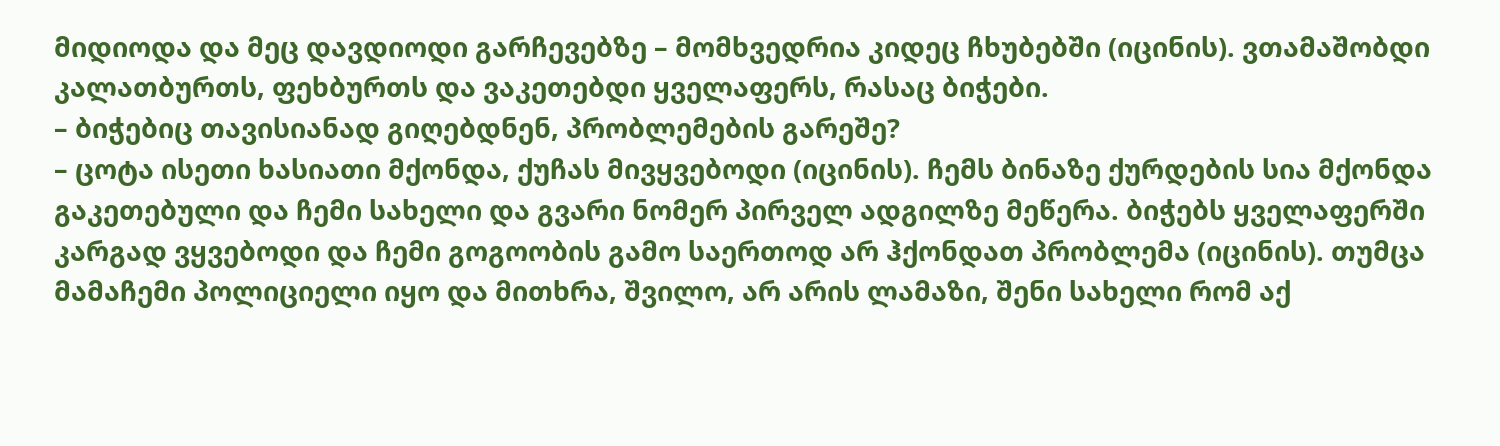მიდიოდა და მეც დავდიოდი გარჩევებზე – მომხვედრია კიდეც ჩხუბებში (იცინის). ვთამაშობდი კალათბურთს, ფეხბურთს და ვაკეთებდი ყველაფერს, რასაც ბიჭები.
– ბიჭებიც თავისიანად გიღებდნენ, პრობლემების გარეშე?
– ცოტა ისეთი ხასიათი მქონდა, ქუჩას მივყვებოდი (იცინის). ჩემს ბინაზე ქურდების სია მქონდა გაკეთებული და ჩემი სახელი და გვარი ნომერ პირველ ადგილზე მეწერა. ბიჭებს ყველაფერში კარგად ვყვებოდი და ჩემი გოგოობის გამო საერთოდ არ ჰქონდათ პრობლემა (იცინის). თუმცა მამაჩემი პოლიციელი იყო და მითხრა, შვილო, არ არის ლამაზი, შენი სახელი რომ აქ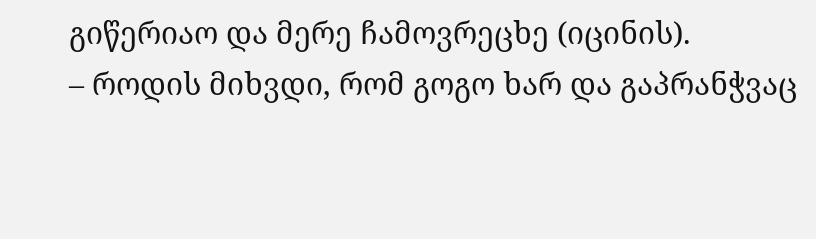გიწერიაო და მერე ჩამოვრეცხე (იცინის).
– როდის მიხვდი, რომ გოგო ხარ და გაპრანჭვაც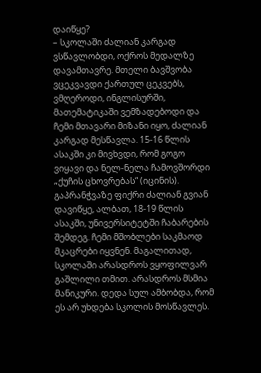დაიწყე?
– სკოლაში ძალიან კარგად ვსწავლობდი, ოქროს მედალზე დავამთავრე. მთელი ბავშვობა ვცეკვავდი ქართულ ცეკვებს, ვმღეროდი, ინგლისურში, მათემატიკაში ვემზადებოდი და ჩემი მთავარი მიზანი იყო, ძალიან კარგად მესწავლა. 15-16 წლის ასაკში კი მივხვდი, რომ გოგო ვიყავი და ნელ-ნელა ჩამოვშორდი „ქუჩის ცხოვრებას“ (იცინის). გაპრანჭვაზე ფიქრი ძალიან გვიან დავიწყე, ალბათ, 18-19 წლის ასაკში, უნივერსიტეტში ჩაბარების შემდეგ. ჩემი მშობლები საკმაოდ მკაცრები იყვნენ. მაგალითად, სკოლაში არასდროს ვყოფილვარ გაშლილი თმით. არასდროს მსმია მანიკური. დედა სულ ამბობდა, რომ ეს არ უხდება სკოლის მოსწავლეს.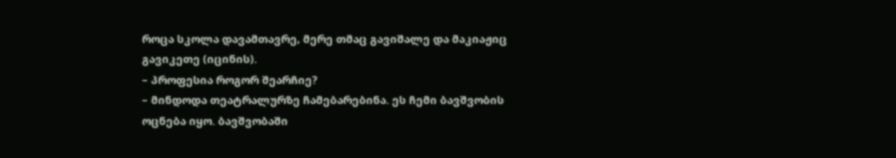როცა სკოლა დავამთავრე, მერე თმაც გავიშალე და მაკიაჟიც გავიკეთე (იცინის).
– პროფესია როგორ შეარჩიე?
– მინდოდა თეატრალურზე ჩამებარებინა. ეს ჩემი ბავშვობის ოცნება იყო. ბავშვობაში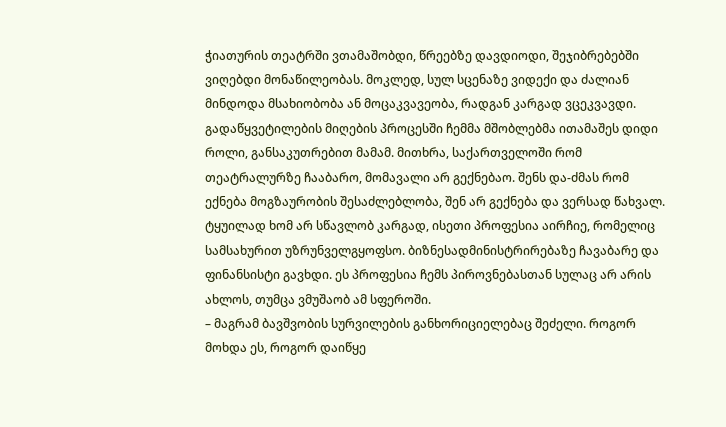ჭიათურის თეატრში ვთამაშობდი, წრეებზე დავდიოდი, შეჯიბრებებში ვიღებდი მონაწილეობას. მოკლედ, სულ სცენაზე ვიდექი და ძალიან მინდოდა მსახიობობა ან მოცაკვავეობა, რადგან კარგად ვცეკვავდი. გადაწყვეტილების მიღების პროცესში ჩემმა მშობლებმა ითამაშეს დიდი როლი, განსაკუთრებით მამამ. მითხრა, საქართველოში რომ თეატრალურზე ჩააბარო, მომავალი არ გექნებაო. შენს და-ძმას რომ ექნება მოგზაურობის შესაძლებლობა, შენ არ გექნება და ვერსად წახვალ. ტყუილად ხომ არ სწავლობ კარგად, ისეთი პროფესია აირჩიე, რომელიც სამსახურით უზრუნველგყოფსო. ბიზნესადმინისტრირებაზე ჩავაბარე და ფინანსისტი გავხდი. ეს პროფესია ჩემს პიროვნებასთან სულაც არ არის ახლოს, თუმცა ვმუშაობ ამ სფეროში.
– მაგრამ ბავშვობის სურვილების განხორიციელებაც შეძელი. როგორ მოხდა ეს, როგორ დაიწყე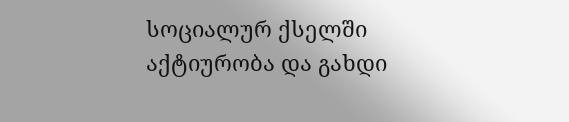სოციალურ ქსელში აქტიურობა და გახდი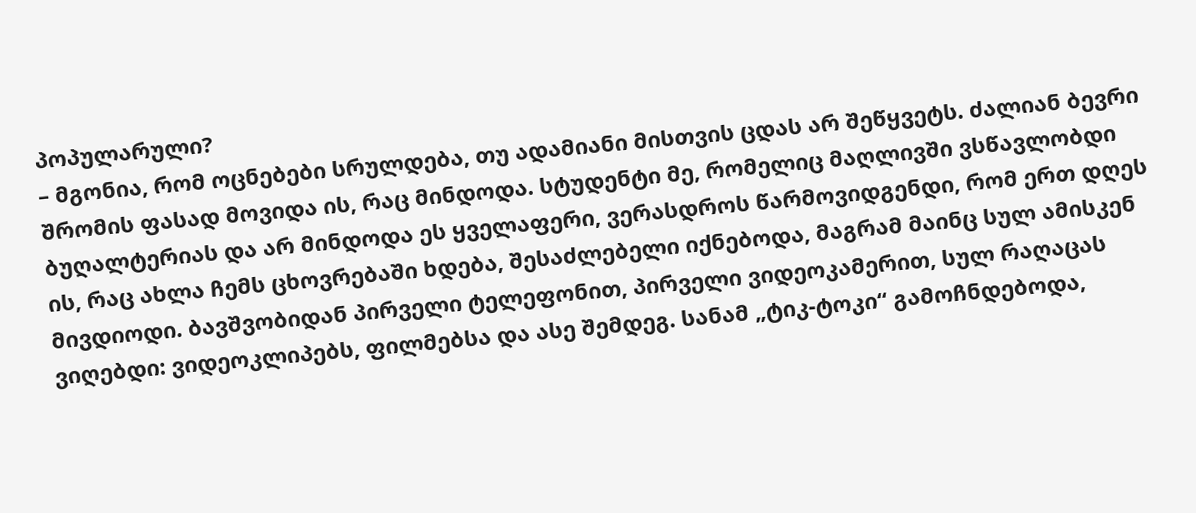პოპულარული?
– მგონია, რომ ოცნებები სრულდება, თუ ადამიანი მისთვის ცდას არ შეწყვეტს. ძალიან ბევრი შრომის ფასად მოვიდა ის, რაც მინდოდა. სტუდენტი მე, რომელიც მაღლივში ვსწავლობდი ბუღალტერიას და არ მინდოდა ეს ყველაფერი, ვერასდროს წარმოვიდგენდი, რომ ერთ დღეს ის, რაც ახლა ჩემს ცხოვრებაში ხდება, შესაძლებელი იქნებოდა, მაგრამ მაინც სულ ამისკენ მივდიოდი. ბავშვობიდან პირველი ტელეფონით, პირველი ვიდეოკამერით, სულ რაღაცას ვიღებდი: ვიდეოკლიპებს, ფილმებსა და ასე შემდეგ. სანამ „ტიკ-ტოკი“ გამოჩნდებოდა,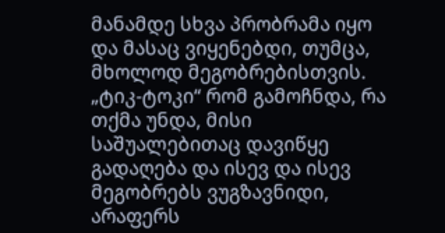მანამდე სხვა პრობრამა იყო და მასაც ვიყენებდი, თუმცა, მხოლოდ მეგობრებისთვის. „ტიკ-ტოკი“ რომ გამოჩნდა, რა თქმა უნდა, მისი საშუალებითაც დავიწყე გადაღება და ისევ და ისევ მეგობრებს ვუგზავნიდი, არაფერს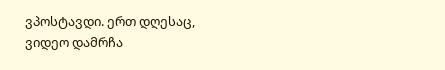ვპოსტავდი. ერთ დღესაც, ვიდეო დამრჩა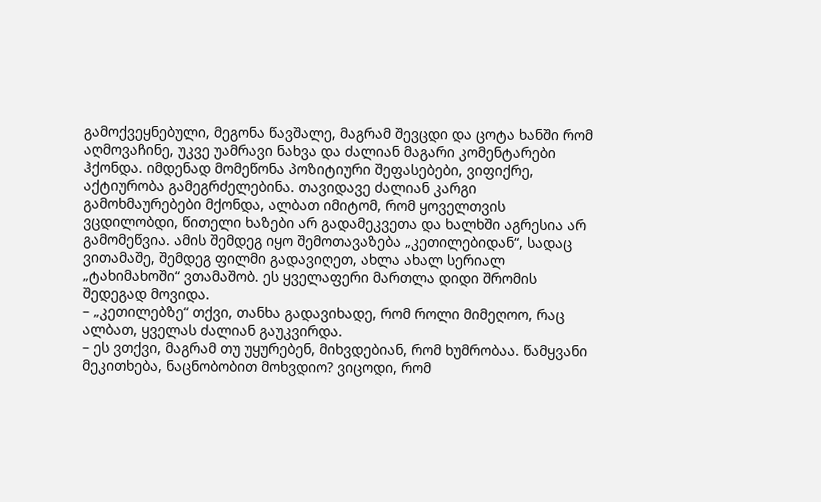გამოქვეყნებული, მეგონა წავშალე, მაგრამ შევცდი და ცოტა ხანში რომ აღმოვაჩინე, უკვე უამრავი ნახვა და ძალიან მაგარი კომენტარები ჰქონდა. იმდენად მომეწონა პოზიტიური შეფასებები, ვიფიქრე, აქტიურობა გამეგრძელებინა. თავიდავე ძალიან კარგი გამოხმაურებები მქონდა, ალბათ იმიტომ, რომ ყოველთვის ვცდილობდი, წითელი ხაზები არ გადამეკვეთა და ხალხში აგრესია არ გამომეწვია. ამის შემდეგ იყო შემოთავაზება „კეთილებიდან“, სადაც ვითამაშე, შემდეგ ფილმი გადავიღეთ, ახლა ახალ სერიალ „ტახიმახოში“ ვთამაშობ. ეს ყველაფერი მართლა დიდი შრომის შედეგად მოვიდა.
– „კეთილებზე“ თქვი, თანხა გადავიხადე, რომ როლი მიმეღოო, რაც ალბათ, ყველას ძალიან გაუკვირდა.
– ეს ვთქვი, მაგრამ თუ უყურებენ, მიხვდებიან, რომ ხუმრობაა. წამყვანი მეკითხება, ნაცნობობით მოხვდიო? ვიცოდი, რომ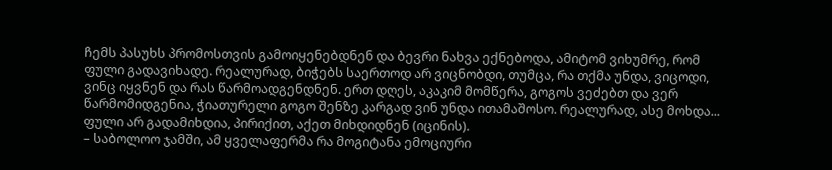ჩემს პასუხს პრომოსთვის გამოიყენებდნენ და ბევრი ნახვა ექნებოდა, ამიტომ ვიხუმრე, რომ ფული გადავიხადე. რეალურად, ბიჭებს საერთოდ არ ვიცნობდი, თუმცა, რა თქმა უნდა, ვიცოდი, ვინც იყვნენ და რას წარმოადგენდნენ. ერთ დღეს, აკაკიმ მომწერა, გოგოს ვეძებთ და ვერ წარმომიდგენია, ჭიათურელი გოგო შენზე კარგად ვინ უნდა ითამაშოსო. რეალურად, ასე მოხდა... ფული არ გადამიხდია, პირიქით, აქეთ მიხდიდნენ (იცინის).
– საბოლოო ჯამში, ამ ყველაფერმა რა მოგიტანა ემოციური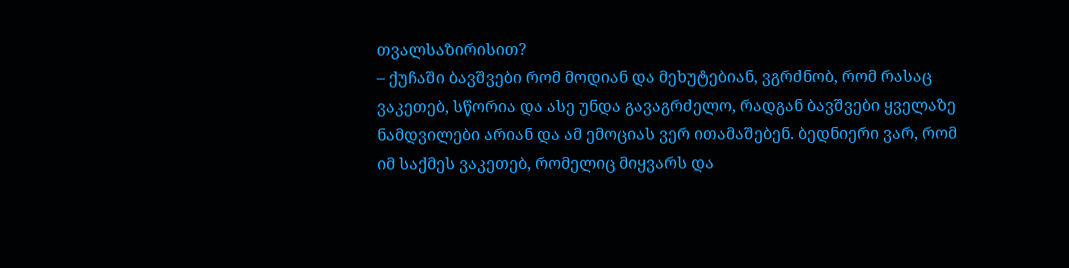თვალსაზირისით?
– ქუჩაში ბავშვები რომ მოდიან და მეხუტებიან, ვგრძნობ, რომ რასაც ვაკეთებ, სწორია და ასე უნდა გავაგრძელო, რადგან ბავშვები ყველაზე ნამდვილები არიან და ამ ემოციას ვერ ითამაშებენ. ბედნიერი ვარ, რომ იმ საქმეს ვაკეთებ, რომელიც მიყვარს და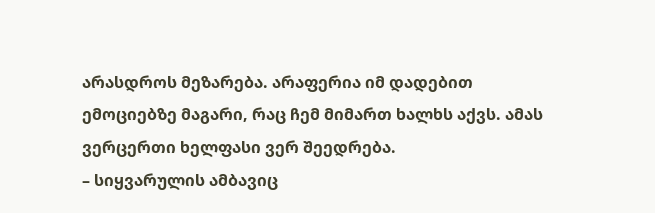არასდროს მეზარება. არაფერია იმ დადებით ემოციებზე მაგარი, რაც ჩემ მიმართ ხალხს აქვს. ამას ვერცერთი ხელფასი ვერ შეედრება.
– სიყვარულის ამბავიც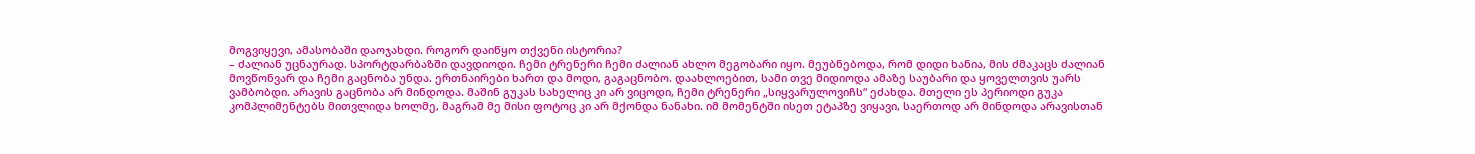მოგვიყევი, ამასობაში დაოჯახდი. როგორ დაიწყო თქვენი ისტორია?
– ძალიან უცნაურად. სპორტდარბაზში დავდიოდი. ჩემი ტრენერი ჩემი ძალიან ახლო მეგობარი იყო. მეუბნებოდა, რომ დიდი ხანია, მის ძმაკაცს ძალიან მოვწონვარ და ჩემი გაცნობა უნდა. ერთნაირები ხართ და მოდი, გაგაცნობო. დაახლოებით, სამი თვე მიდიოდა ამაზე საუბარი და ყოველთვის უარს ვამბობდი. არავის გაცნობა არ მინდოდა. მაშინ გუკას სახელიც კი არ ვიცოდი, ჩემი ტრენერი „სიყვარულოვიჩს“ ეძახდა. მთელი ეს პერიოდი გუკა კომპლიმენტებს მითვლიდა ხოლმე, მაგრამ მე მისი ფოტოც კი არ მქონდა ნანახი. იმ მომენტში ისეთ ეტაპზე ვიყავი, საერთოდ არ მინდოდა არავისთან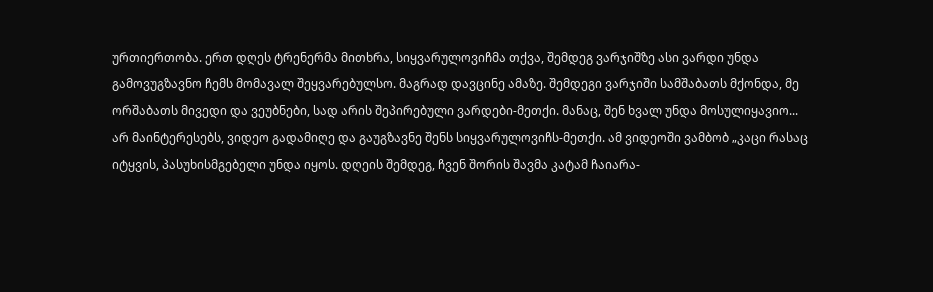ურთიერთობა. ერთ დღეს ტრენერმა მითხრა, სიყვარულოვიჩმა თქვა, შემდეგ ვარჯიშზე ასი ვარდი უნდა გამოვუგზავნო ჩემს მომავალ შეყვარებულსო. მაგრად დავცინე ამაზე. შემდეგი ვარჯიში სამშაბათს მქონდა, მე ორშაბათს მივედი და ვეუბნები, სად არის შეპირებული ვარდები-მეთქი. მანაც, შენ ხვალ უნდა მოსულიყავიო... არ მაინტერესებს, ვიდეო გადამიღე და გაუგზავნე შენს სიყვარულოვიჩს-მეთქი. ამ ვიდეოში ვამბობ „კაცი რასაც იტყვის, პასუხისმგებელი უნდა იყოს. დღეის შემდეგ, ჩვენ შორის შავმა კატამ ჩაიარა-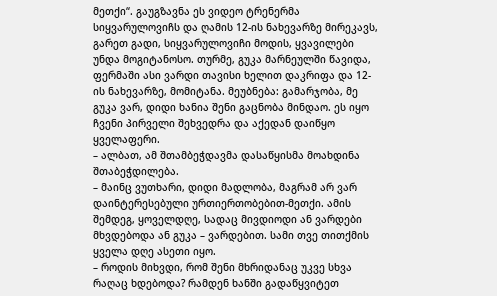მეთქი“. გაუგზავნა ეს ვიდეო ტრენერმა სიყვარულოვიჩს და ღამის 12-ის ნახევარზე მირეკავს, გარეთ გადი, სიყვარულოვიჩი მოდის, ყვავილები უნდა მოგიტანოსო. თურმე, გუკა მარნეულში წავიდა, ფერმაში ასი ვარდი თავისი ხელით დაკრიფა და 12-ის ნახევარზე, მომიტანა. მეუბნება: გამარჯობა, მე გუკა ვარ, დიდი ხანია შენი გაცნობა მინდაო. ეს იყო ჩვენი პირველი შეხვედრა და აქედან დაიწყო ყველაფერი.
– ალბათ, ამ შთამბეჭდავმა დასაწყისმა მოახდინა შთაბეჭდილება.
– მაინც ვუთხარი, დიდი მადლობა, მაგრამ არ ვარ დაინტერესებული ურთიერთობებით-მეთქი. ამის შემდეგ, ყოველდღე, სადაც მივდიოდი ან ვარდები მხვდებოდა ან გუკა – ვარდებით. სამი თვე თითქმის ყველა დღე ასეთი იყო.
– როდის მიხვდი, რომ შენი მხრიდანაც უკვე სხვა რაღაც ხდებოდა? რამდენ ხანში გადაწყვიტეთ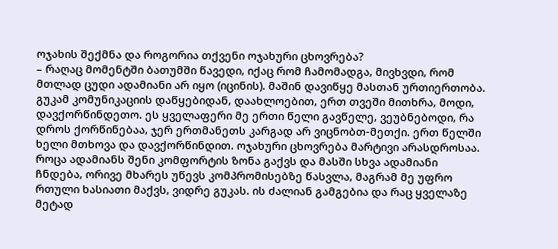ოჯახის შექმნა და როგორია თქვენი ოჯახური ცხოვრება?
– რაღაც მომენტში ბათუმში წავედი, იქაც რომ ჩამომადგა, მივხვდი, რომ მთლად ცუდი ადამიანი არ იყო (იცინის). მაშინ დავიწყე მასთან ურთიერთობა. გუკამ კომუნიკაციის დაწყებიდან, დაახლოებით, ერთ თვეში მითხრა, მოდი, დავქორწინდეთო. ეს ყველაფერი მე ერთი წელი გავწელე, ვეუბნებოდი, რა დროს ქორწინებაა, ჯერ ერთმანეთს კარგად არ ვიცნობთ-მეთქი. ერთ წელში ხელი მთხოვა და დავქორწინდით. ოჯახური ცხოვრება მარტივი არასდროსაა. როცა ადამიანს შენი კომფორტის ზონა გაქვს და მასში სხვა ადამიანი ჩნდება, ორივე მხარეს უწევს კომპრომისებზე წასვლა, მაგრამ მე უფრო რთული ხასიათი მაქვს, ვიდრე გუკას. ის ძალიან გამგებია და რაც ყველაზე მეტად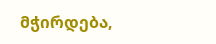მჭირდება,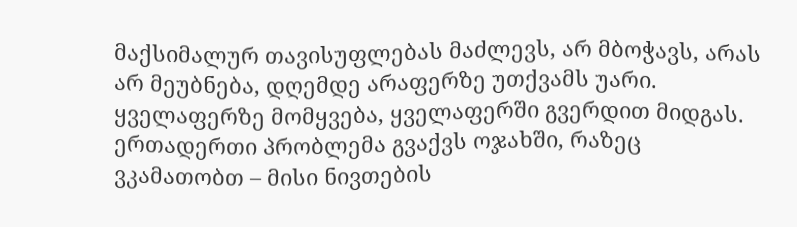მაქსიმალურ თავისუფლებას მაძლევს, არ მბოჭავს, არას არ მეუბნება, დღემდე არაფერზე უთქვამს უარი. ყველაფერზე მომყვება, ყველაფერში გვერდით მიდგას. ერთადერთი პრობლემა გვაქვს ოჯახში, რაზეც ვკამათობთ – მისი ნივთების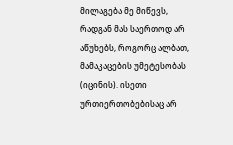მილაგება მე მიწევს, რადგან მას საერთოდ არ აწუხებს, როგორც ალბათ, მამაკაცების უმეტესობას (იცინის). ისეთი ურთიერთობებისაც არ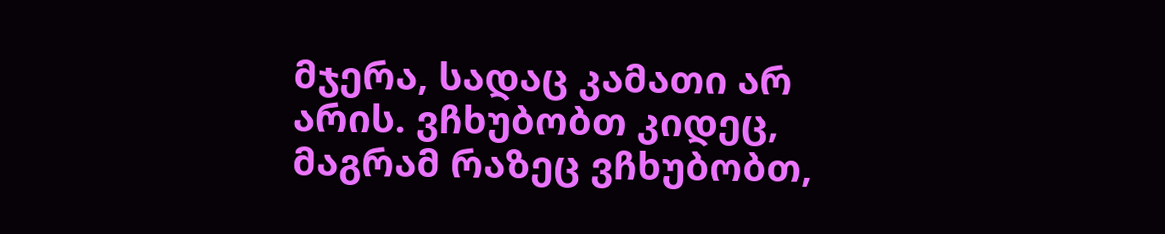მჯერა, სადაც კამათი არ არის. ვჩხუბობთ კიდეც, მაგრამ რაზეც ვჩხუბობთ,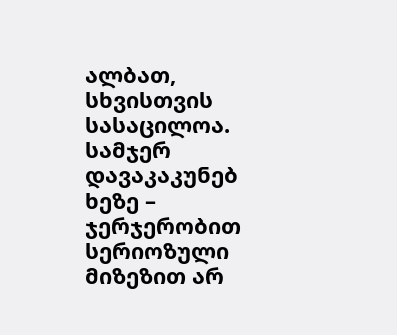ალბათ, სხვისთვის სასაცილოა. სამჯერ დავაკაკუნებ ხეზე – ჯერჯერობით სერიოზული მიზეზით არ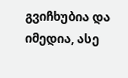გვიჩხუბია და იმედია, ასე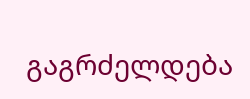გაგრძელდება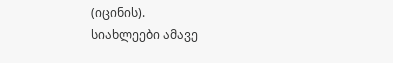(იცინის).
სიახლეები ამავე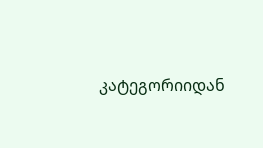კატეგორიიდან